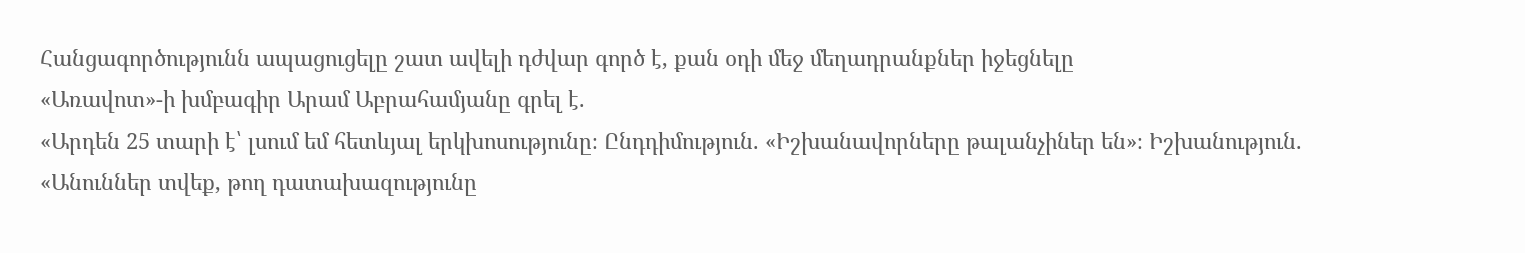Հանցագործությունն ապացուցելը շատ ավելի դժվար գործ է, քան օդի մեջ մեղադրանքներ իջեցնելը
«Առավոտ»-ի խմբագիր Արամ Աբրահամյանը գրել է.
«Արդեն 25 տարի է՝ լսում եմ հետևյալ երկխոսությունը։ Ընդդիմություն. «Իշխանավորները թալանչիներ են»։ Իշխանություն. «Անուններ տվեք, թող դատախազությունը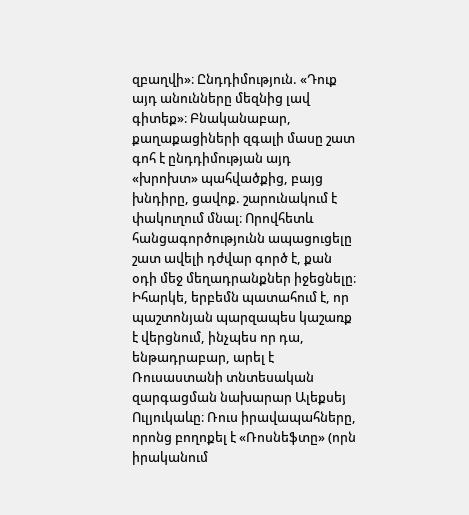զբաղվի»։ Ընդդիմություն. «Դուք այդ անունները մեզնից լավ գիտեք»։ Բնականաբար, քաղաքացիների զգալի մասը շատ գոհ է ընդդիմության այդ «խրոխտ» պահվածքից, բայց խնդիրը, ցավոք. շարունակում է փակուղում մնալ։ Որովհետև հանցագործությունն ապացուցելը շատ ավելի դժվար գործ է, քան օդի մեջ մեղադրանքներ իջեցնելը։ Իհարկե, երբեմն պատահում է, որ պաշտոնյան պարզապես կաշառք է վերցնում, ինչպես որ դա, ենթադրաբար, արել է Ռուսաստանի տնտեսական զարգացման նախարար Ալեքսեյ Ուլյուկաևը։ Ռուս իրավապահները, որոնց բողոքել է «Ռոսնեֆտը» (որն իրականում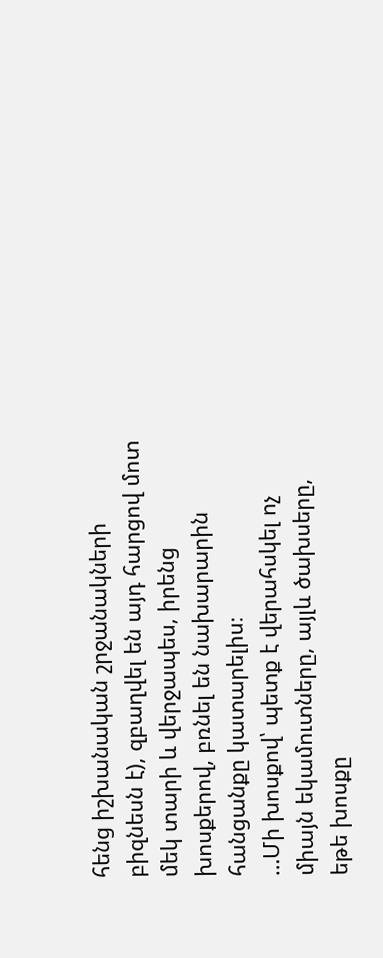հենց իշխանական շրջանակների բիզնեսն է), զբաղվել են այդ հարցով մոտ մեկ տարի և վերջապես, իրենց խոսքերով, բռնել են նախարարին հանցանքը կատարելիս։
…Մի խոսքով՝ պետք է վերահսկել ոչ միայն եկամուտները, այլև ծախսերը, եթե խոսքը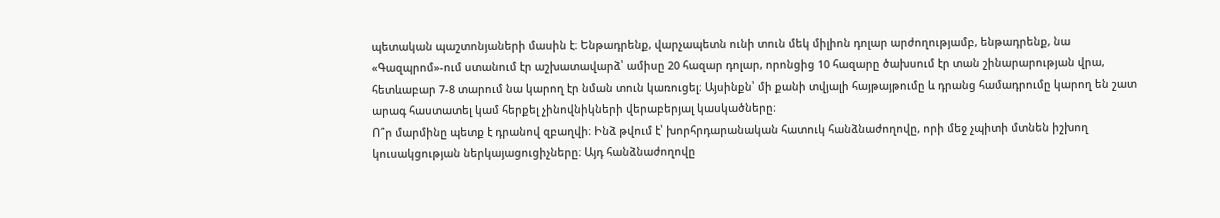պետական պաշտոնյաների մասին է։ Ենթադրենք, վարչապետն ունի տուն մեկ միլիոն դոլար արժողությամբ, ենթադրենք, նա «Գազպրոմ»-ում ստանում էր աշխատավարձ՝ ամիսը 20 հազար դոլար, որոնցից 10 հազարը ծախսում էր տան շինարարության վրա, հետևաբար 7-8 տարում նա կարող էր նման տուն կառուցել։ Այսինքն՝ մի քանի տվյալի հայթայթումը և դրանց համադրումը կարող են շատ արագ հաստատել կամ հերքել չինովնիկների վերաբերյալ կասկածները։
Ո՞ր մարմինը պետք է դրանով զբաղվի։ Ինձ թվում է՝ խորհրդարանական հատուկ հանձնաժողովը, որի մեջ չպիտի մտնեն իշխող կուսակցության ներկայացուցիչները։ Այդ հանձնաժողովը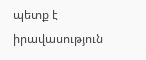պետք է իրավասություն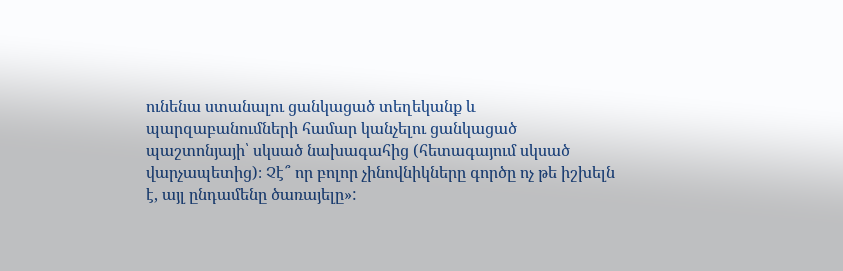ունենա ստանալու ցանկացած տեղեկանք և պարզաբանումների համար կանչելու ցանկացած պաշտոնյայի՝ սկսած նախագահից (հետագայում սկսած վարչապետից)։ Չէ՞ որ բոլոր չինովնիկները գործը ոչ թե իշխելն է, այլ ընդամենը ծառայելը»: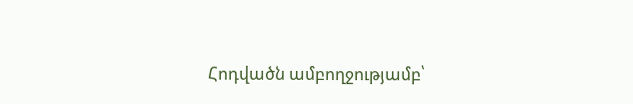Հոդվածն ամբողջությամբ՝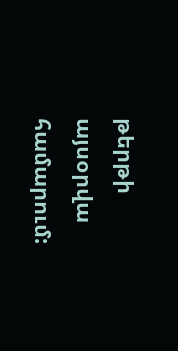թերթի այսօրվա համարում: